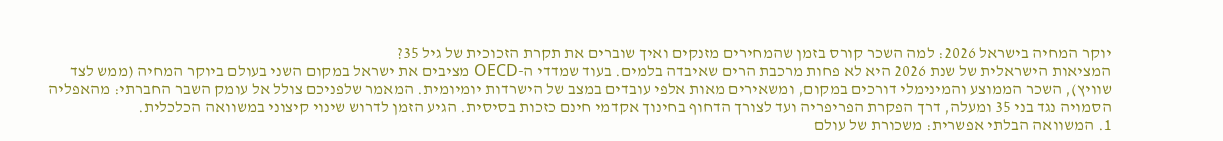יוקר המחיה בישראל 2026: למה השכר קורס בזמן שהמחירים מזנקים ואיך שוברים את תקרת הזכוכית של גיל 35?
המציאות הישראלית של שנת 2026 היא לא פחות מרכבת הרים שאיבדה בלמים. בעוד שמדדי ה-OECD מציבים את ישראל במקום השני בעולם ביוקר המחיה (ממש לצד שוויץ), השכר הממוצע והמינימלי דורכים במקום, ומשאירים מאות אלפי עובדים במצב של הישרדות יומיומית. המאמר שלפניכם צולל אל עומק השבר החברתי: מהאפליה הסמויה נגד בני 35 ומעלה, דרך הפקרת הפריפריה ועד לצורך הדחוף בחינוך אקדמי חינם כזכות בסיסית. הגיע הזמן לדרוש שינוי קיצוני במשוואה הכלכלית.
1. המשוואה הבלתי אפשרית: משכורת של עולם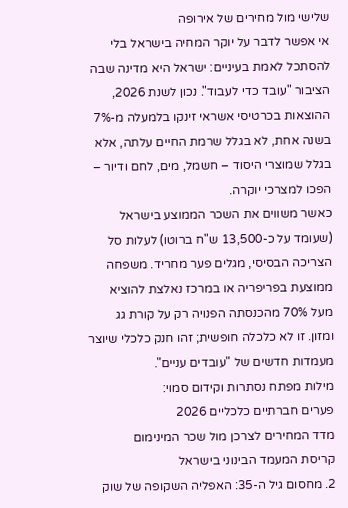שלישי מול מחירים של אירופה
אי אפשר לדבר על יוקר המחיה בישראל בלי להסתכל לאמת בעיניים: ישראל היא מדינה שבה הציבור "עובד כדי לעבוד". נכון לשנת 2026, ההוצאות בכרטיסי אשראי זינקו בלמעלה מ-7% בשנה אחת, לא בגלל שרמת החיים עלתה, אלא בגלל שמוצרי היסוד – חשמל, מים, לחם ודיור – הפכו למצרכי יוקרה.
כאשר משווים את השכר הממוצע בישראל (שעומד על כ-13,500 ש"ח ברוטו) לעלות סל הצריכה הבסיסי, מגלים פער מחריד. משפחה ממוצעת בפריפריה או במרכז נאלצת להוציא מעל 70% מהכנסתה הפנויה רק על קורת גג ומזון. זו לא כלכלה חופשית; זהו חנק כלכלי שיוצר מעמדות חדשים של "עובדים עניים".
מילות מפתח נסתרות וקידום סמוי:
פערים חברתיים כלכליים 2026
מדד המחירים לצרכן מול שכר המינימום
קריסת המעמד הבינוני בישראל
2. מחסום גיל ה-35: האפליה השקופה של שוק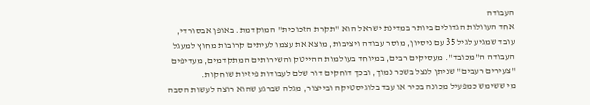העבודה
אחד העוולות הגדולים ביותר במדינת ישראל הוא "תקרת הזכוכית" המוקדמת. באופן אבסורדי, עובד שמגיע לגיל 35 עם ניסיון, מוסר עבודה ויציבות, מוצא את עצמו לעיתים קרובות מחוץ למעגל העבודה ה"מכובד". מעסיקים רבים, במיוחד בעולמות ההייטק והשירותים המתקדמים, מעדיפים "צעירים רעבים" שניתן לנצל בשכר נמוך, ובכך דוחקים דור שלם לעבודות פיזיות שוחקות.
מי ששימש כמפעיל מכונה בכיר או עבד בלוגיסטיקה ובייצור, מגלה שברגע שהוא רוצה לעשות הסבה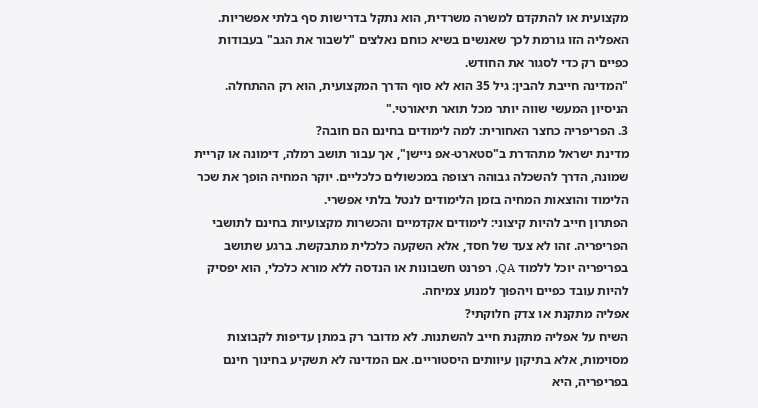מקצועית או להתקדם למשרה משרדית, הוא נתקל בדרישות סף בלתי אפשריות. האפליה הזו גורמת לכך שאנשים בשיא כוחם נאלצים "לשבור את הגב" בעבודות כפיים רק כדי לסגור את החודש.
"המדינה חייבת להבין: גיל 35 הוא לא סוף הדרך המקצועית, הוא רק ההתחלה. הניסיון המעשי שווה יותר מכל תואר תיאורטי."
3. הפריפריה כחצר האחורית: למה לימודים בחינם הם חובה?
מדינת ישראל מתהדרת ב"סטארט-אפ ניישן", אך עבור תושב רמלה, דימונה או קריית שמונה, הדרך להשכלה גבוהה רצופה במכשולים כלכליים. יוקר המחיה הופך את שכר הלימוד והוצאות המחיה בזמן הלימודים לנטל בלתי אפשרי.
הפתרון חייב להיות קיצוני: לימודים אקדמיים והכשרות מקצועיות בחינם לתושבי הפריפריה. זהו לא צעד של חסד, אלא השקעה כלכלית מתבקשת. ברגע שתושב בפריפריה יוכל ללמוד QA, רפרנט חשבונות או הנדסה ללא מורא כלכלי, הוא יפסיק להיות עובד כפיים ויהפוך למנוע צמיחה.
אפליה מתקנת או צדק חלוקתי?
השיח על אפליה מתקנת חייב להשתנות. לא מדובר רק במתן עדיפות לקבוצות מסוימות, אלא בתיקון עיוותים היסטוריים. אם המדינה לא תשקיע בחינוך חינם בפריפריה, היא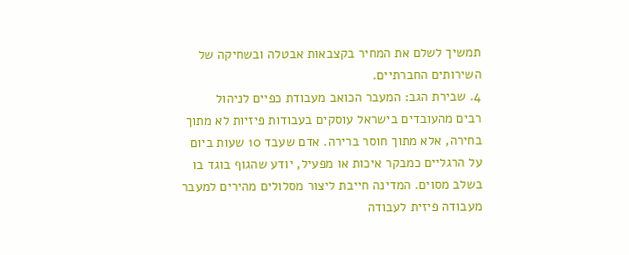תמשיך לשלם את המחיר בקצבאות אבטלה ובשחיקה של השירותים החברתיים.
4. שבירת הגב: המעבר הכואב מעבודת כפיים לניהול
רבים מהעובדים בישראל עוסקים בעבודות פיזיות לא מתוך בחירה, אלא מתוך חוסר ברירה. אדם שעבד 10 שעות ביום על הרגליים כמבקר איכות או מפעיל, יודע שהגוף בוגד בו בשלב מסוים. המדינה חייבת ליצור מסלולים מהירים למעבר מעבודה פיזית לעבודה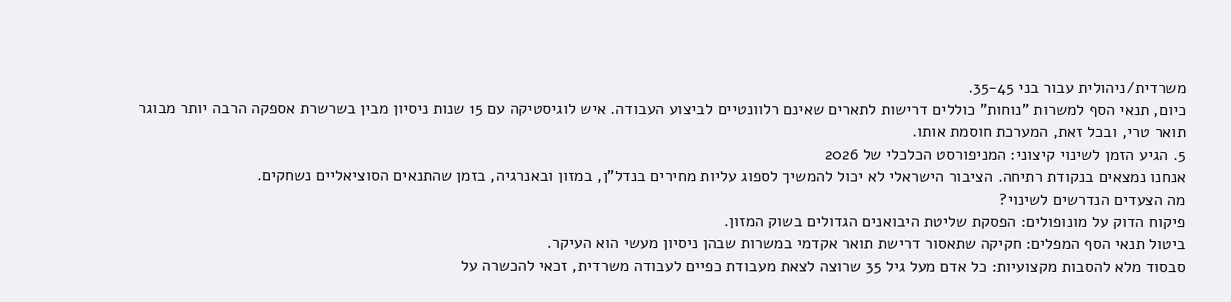משרדית/ניהולית עבור בני 35-45.
כיום, תנאי הסף למשרות "נוחות" כוללים דרישות לתארים שאינם רלוונטיים לביצוע העבודה. איש לוגיסטיקה עם 15 שנות ניסיון מבין בשרשרת אספקה הרבה יותר מבוגר תואר טרי, ובכל זאת, המערכת חוסמת אותו.
5. הגיע הזמן לשינוי קיצוני: המניפורסט הכלכלי של 2026
אנחנו נמצאים בנקודת רתיחה. הציבור הישראלי לא יכול להמשיך לספוג עליות מחירים בנדל"ן, במזון ובאנרגיה, בזמן שהתנאים הסוציאליים נשחקים.
מה הצעדים הנדרשים לשינוי?
פיקוח הדוק על מונופולים: הפסקת שליטת היבואנים הגדולים בשוק המזון.
ביטול תנאי הסף המפלים: חקיקה שתאסור דרישת תואר אקדמי במשרות שבהן ניסיון מעשי הוא העיקר.
סבסוד מלא להסבות מקצועיות: כל אדם מעל גיל 35 שרוצה לצאת מעבודת כפיים לעבודה משרדית, זכאי להכשרה על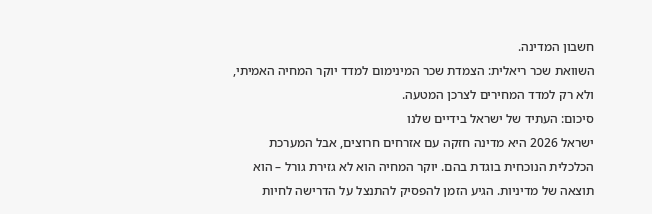חשבון המדינה.
השוואת שכר ריאלית: הצמדת שכר המינימום למדד יוקר המחיה האמיתי, ולא רק למדד המחירים לצרכן המטעה.
סיכום: העתיד של ישראל בידיים שלנו
ישראל 2026 היא מדינה חזקה עם אזרחים חרוצים, אבל המערכת הכלכלית הנוכחית בוגדת בהם. יוקר המחיה הוא לא גזירת גורל – הוא תוצאה של מדיניות. הגיע הזמן להפסיק להתנצל על הדרישה לחיות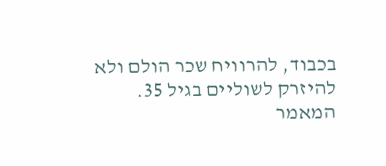בכבוד, להרוויח שכר הולם ולא להיזרק לשוליים בגיל 35.
המאמר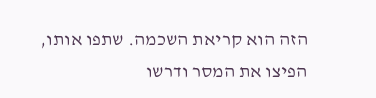הזה הוא קריאת השכמה. שתפו אותו, הפיצו את המסר ודרשו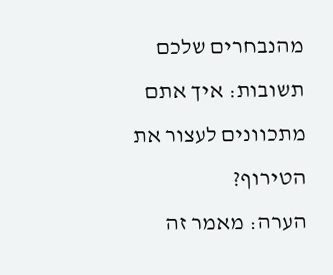מהנבחרים שלכם תשובות: איך אתם מתכוונים לעצור את הטירוף?
הערה: מאמר זה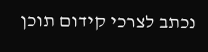נכתב לצרכי קידום תוכן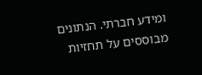ומידע חברתי. הנתונים מבוססים על תחזיות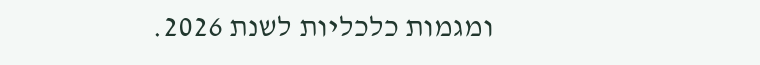ומגמות כלכליות לשנת 2026.